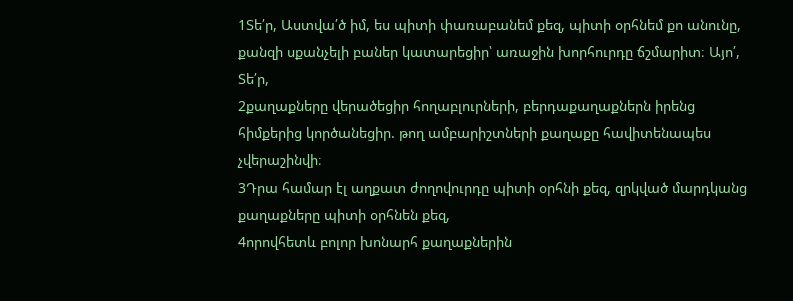1Տե՛ր, Աստվա՛ծ իմ, ես պիտի փառաբանեմ քեզ, պիտի օրհնեմ քո անունը, քանզի սքանչելի բաներ կատարեցիր՝ առաջին խորհուրդը ճշմարիտ։ Այո՛, Տե՛ր,
2քաղաքները վերածեցիր հողաբլուրների, բերդաքաղաքներն իրենց հիմքերից կործանեցիր. թող ամբարիշտների քաղաքը հավիտենապես չվերաշինվի։
3Դրա համար էլ աղքատ ժողովուրդը պիտի օրհնի քեզ, զրկված մարդկանց քաղաքները պիտի օրհնեն քեզ,
4որովհետև բոլոր խոնարհ քաղաքներին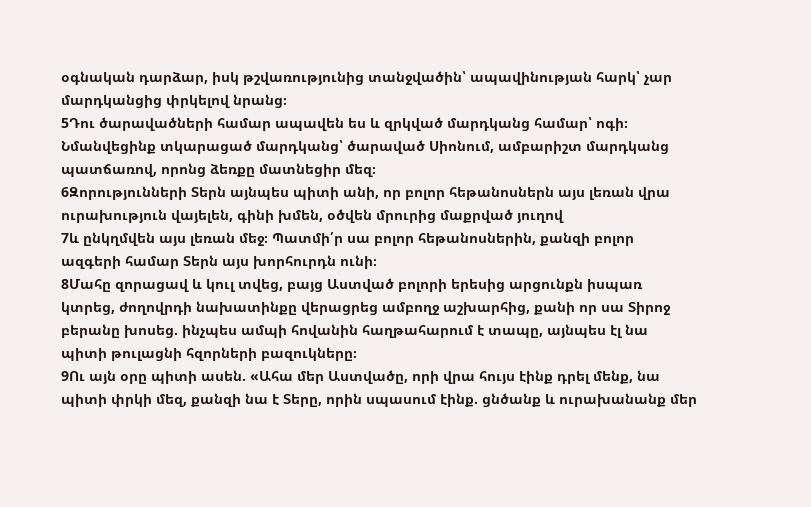օգնական դարձար, իսկ թշվառությունից տանջվածին՝ ապավինության հարկ՝ չար մարդկանցից փրկելով նրանց։
5Դու ծարավածների համար ապավեն ես և զրկված մարդկանց համար՝ ոգի։ Նմանվեցինք տկարացած մարդկանց՝ ծարաված Սիոնում, ամբարիշտ մարդկանց պատճառով, որոնց ձեռքը մատնեցիր մեզ։
6Զորությունների Տերն այնպես պիտի անի, որ բոլոր հեթանոսներն այս լեռան վրա ուրախություն վայելեն, գինի խմեն, օծվեն մրուրից մաքրված յուղով
7և ընկղմվեն այս լեռան մեջ։ Պատմի՛ր սա բոլոր հեթանոսներին, քանզի բոլոր ազգերի համար Տերն այս խորհուրդն ունի։
8Մահը զորացավ և կուլ տվեց, բայց Աստված բոլորի երեսից արցունքն իսպառ կտրեց, ժողովրդի նախատինքը վերացրեց ամբողջ աշխարհից, քանի որ սա Տիրոջ բերանը խոսեց. ինչպես ամպի հովանին հաղթահարում է տապը, այնպես էլ նա պիտի թուլացնի հզորների բազուկները։
9Ու այն օրը պիտի ասեն. «Ահա մեր Աստվածը, որի վրա հույս էինք դրել մենք, նա պիտի փրկի մեզ, քանզի նա է Տերը, որին սպասում էինք. ցնծանք և ուրախանանք մեր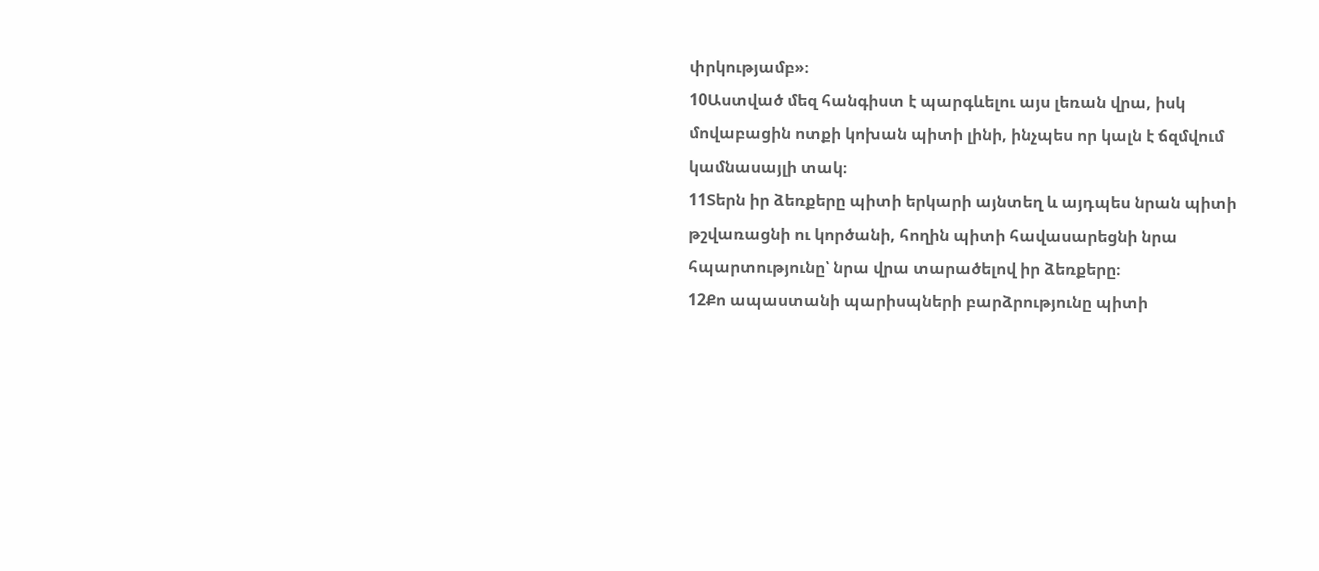փրկությամբ»։
10Աստված մեզ հանգիստ է պարգևելու այս լեռան վրա, իսկ մովաբացին ոտքի կոխան պիտի լինի, ինչպես որ կալն է ճզմվում կամնասայլի տակ։
11Տերն իր ձեռքերը պիտի երկարի այնտեղ և այդպես նրան պիտի թշվառացնի ու կործանի, հողին պիտի հավասարեցնի նրա հպարտությունը՝ նրա վրա տարածելով իր ձեռքերը։
12Քո ապաստանի պարիսպների բարձրությունը պիտի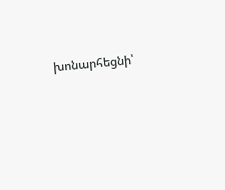խոնարհեցնի՝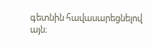գետնին հավասարեցնելով այն։